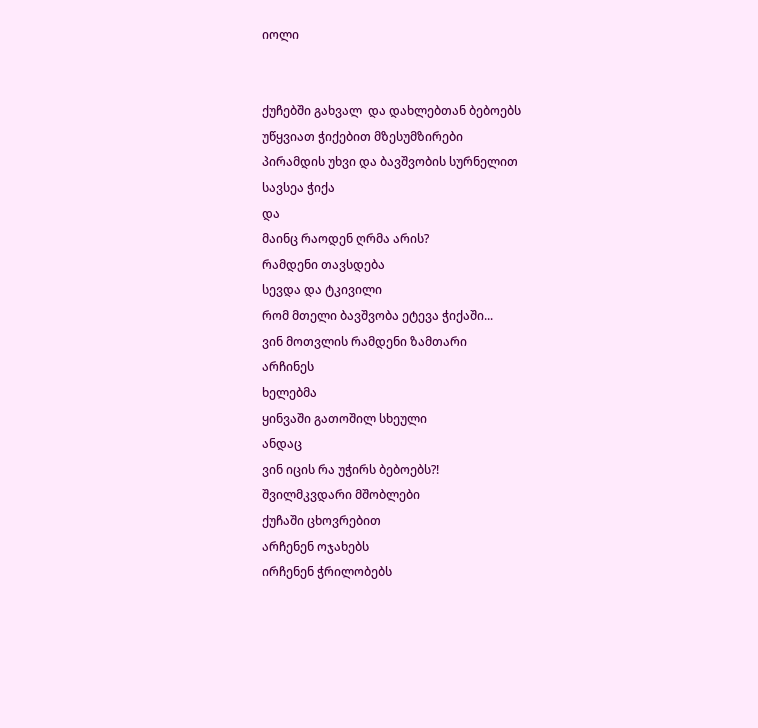იოლი


ქუჩებში გახვალ  და დახლებთან ბებოებს
უწყვიათ ჭიქებით მზესუმზირები
პირამდის უხვი და ბავშვობის სურნელით
სავსეა ჭიქა
და
მაინც რაოდენ ღრმა არის?
რამდენი თავსდება
სევდა და ტკივილი
რომ მთელი ბავშვობა ეტევა ჭიქაში...
ვინ მოთვლის რამდენი ზამთარი
არჩინეს
ხელებმა
ყინვაში გათოშილ სხეული
ანდაც
ვინ იცის რა უჭირს ბებოებს?!
შვილმკვდარი მშობლები
ქუჩაში ცხოვრებით
არჩენენ ოჯახებს
ირჩენენ ჭრილობებს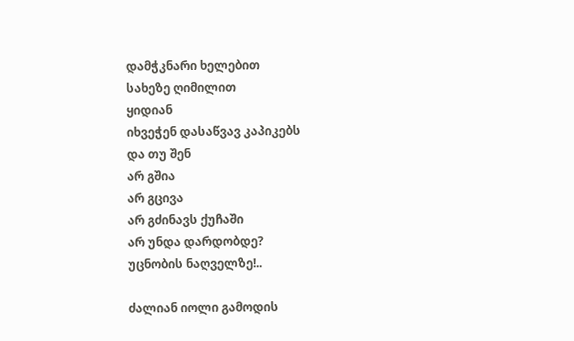დამჭკნარი ხელებით
სახეზე ღიმილით
ყიდიან
იხვეჭენ დასაწვავ კაპიკებს
და თუ შენ
არ გშია
არ გცივა
არ გძინავს ქუჩაში
არ უნდა დარდობდე?
უცნობის ნაღველზე!..

ძალიან იოლი გამოდის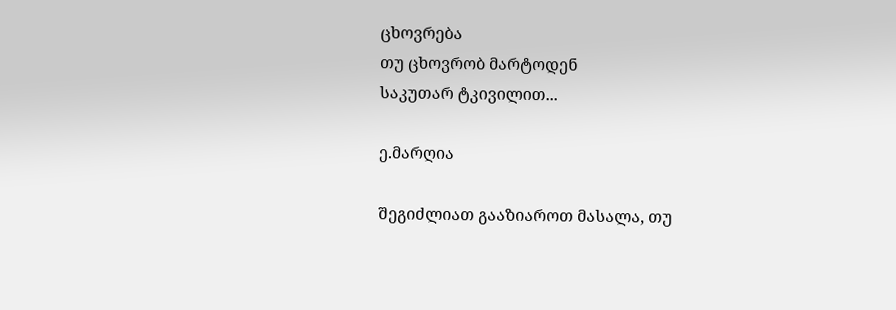ცხოვრება
თუ ცხოვრობ მარტოდენ
საკუთარ ტკივილით...

ე.მარღია

შეგიძლიათ გააზიაროთ მასალა, თუ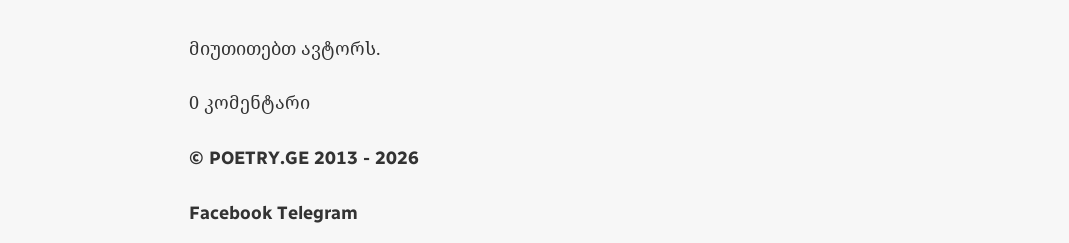მიუთითებთ ავტორს.

0 კომენტარი

© POETRY.GE 2013 - 2026

Facebook Telegram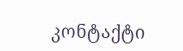კონტაქტი